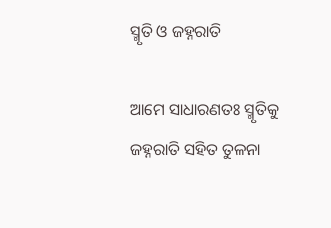ସ୍ମୃତି ଓ ଜହ୍ନରାତି

ଆମେ ସାଧାରଣତଃ ସ୍ମୃତିକୁ ଜହ୍ନରାତି ସହିତ ତୁଳନା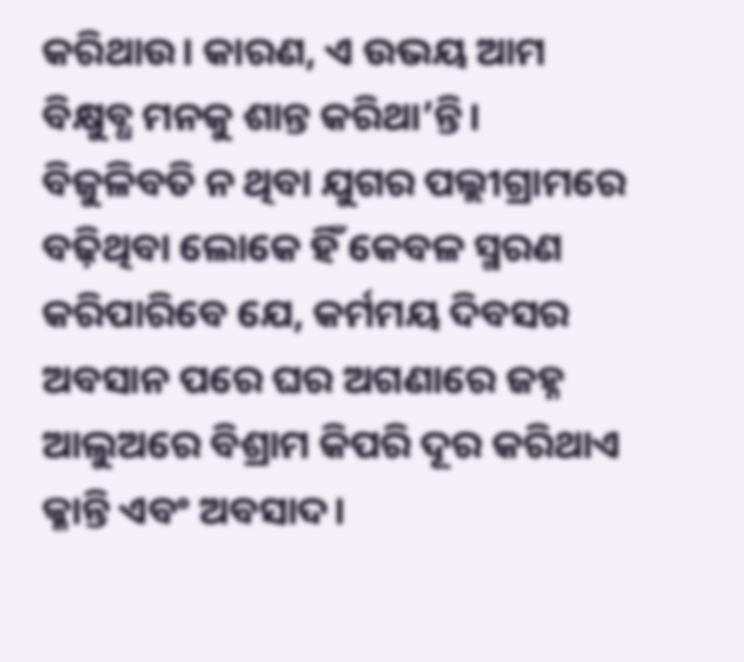କରିଥାଉ। କାରଣ, ଏ ଉଭୟ ଆମ ବିକ୍ଷୁବ୍ଧ ମନକୁ ଶାନ୍ତ କରିଥା’ନ୍ତି। ବିଜୁଳିବତି ନ ଥିବା ଯୁଗର ପଲ୍ଲୀଗ୍ରାମରେ ବଢ଼ିଥିବା ଲୋକେ ହିଁ କେବଳ ସ୍ମରଣ କରିପାରିବେ ଯେ, କର୍ମମୟ ଦିବସର ଅବସାନ ପରେ ଘର ଅଗଣାରେ ଜହ୍ନ ଆଲୁଅରେ ବିଶ୍ରାମ କିପରି ଦୂର କରିଥାଏ କ୍ଳାନ୍ତି ଏବଂ ଅବସାଦ।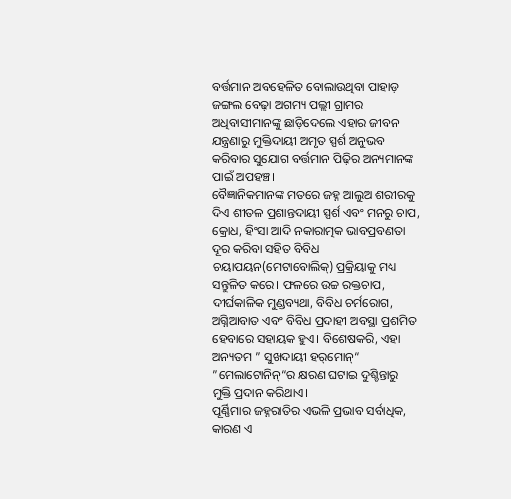ବର୍ତ୍ତମାନ ଅବହେଳିତ ବୋଲାଉଥିବା ପାହାଡ଼ ଜଙ୍ଗଲ ବେଢ଼ା ଅଗମ୍ୟ ପଲ୍ଲୀ ଗ୍ରାମର ଅଧିବାସୀମାନଙ୍କୁ ଛାଡ଼ିଦେଲେ ଏହାର ଜୀବନ ଯନ୍ତ୍ରଣାରୁ ମୁକ୍ତିଦାୟୀ ଅମୃତ ସ୍ପର୍ଶ ଅନୁଭବ କରିବାର ସୁଯୋଗ ବର୍ତ୍ତମାନ ପିଢ଼ିର ଅନ୍ୟମାନଙ୍କ ପାଇଁ ଅପହଞ୍ଚ।
ବୈଜ୍ଞାନିକମାନଙ୍କ ମତରେ ଜହ୍ନ ଆଲୁଅ ଶରୀରକୁ ଦିଏ ଶୀତଳ ପ୍ରଶାନ୍ତଦାୟୀ ସ୍ପର୍ଶ ଏବଂ ମନରୁ ଚାପ, କ୍ରୋଧ, ହିଂସା ଆଦି ନକାରାତ୍ମକ ଭାବପ୍ରବଣତା ଦୂର କରିବା ସହିତ ବିବିଧ ଚୟାପୟନ(ମେଟାବୋଲିକ୍‌) ପ୍ରକ୍ରିୟାକୁ ମଧ୍ୟ ସନ୍ତୁଳିତ କରେ। ଫଳରେ ଉଚ୍ଚ ରକ୍ତଚାପ, ଦୀର୍ଘକାଳିକ ମୁଣ୍ଡବ୍ୟଥା, ବିବିଧ ଚର୍ମରୋଗ, ଅଗ୍ନିଆବାତ ଏବଂ ବିବିଧ ପ୍ରଦାହୀ ଅବସ୍ଥା ପ୍ରଶମିତ ହେବାରେ ସହାୟକ ହୁଏ। ବିଶେଷକରି, ଏହା ଅନ୍ୟତମ ” ସୁଖଦାୟୀ ହର୍‌ମୋନ୍‌“ ”ମେଲାଟୋନିନ୍‌“ର କ୍ଷରଣ ଘଟାଇ ଦୁଶ୍ଚିନ୍ତାରୁ ମୁକ୍ତି ପ୍ରଦାନ କରିଥାଏ।
ପୂର୍ଣ୍ଣିମାର ଜହ୍ନରାତିର ଏଭଳି ପ୍ରଭାବ ସର୍ବାଧିକ, କାରଣ ଏ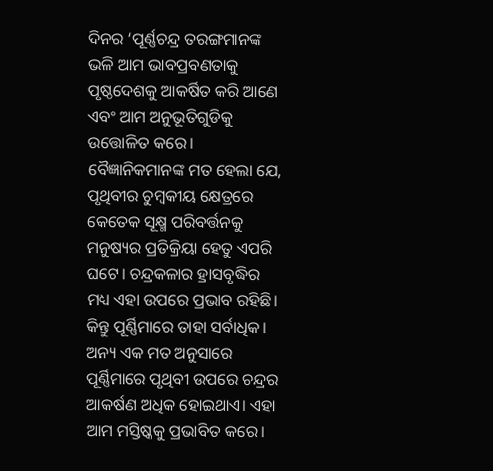ଦିନର ‘ପୂର୍ଣ୍ଣଚନ୍ଦ୍ର ତରଙ୍ଗମାନଙ୍କ ଭଳି ଆମ ଭାବପ୍ରବଣତାକୁ ପୃଷ୍ଠଦେଶକୁ ଆକର୍ଷିତ କରି ଆଣେ ଏବଂ ଆମ ଅନୁଭୂତିଗୁଡିକୁ ଉତ୍ତୋଳିତ କରେ। ବୈଜ୍ଞାନିକମାନଙ୍କ ମତ ହେଲା ଯେ, ପୃଥିବୀର ଚୁମ୍ବକୀୟ କ୍ଷେତ୍ରରେ କେତେକ ସୂକ୍ଷ୍ମ ପରିବର୍ତ୍ତନକୁ ମନୁଷ୍ୟର ପ୍ରତିକ୍ରିୟା ହେତୁ ଏପରି ଘଟେ। ଚନ୍ଦ୍ରକଳାର ହ୍ରାସବୃଦ୍ଧିର ମଧ୍ୟ ଏହା ଉପରେ ପ୍ରଭାବ ରହିଛି। କିନ୍ତୁ ପୂର୍ଣ୍ଣିମାରେ ତାହା ସର୍ବାଧିକ। ଅନ୍ୟ ଏକ ମତ ଅନୁସାରେ ପୂର୍ଣ୍ଣିମାରେ ପୃଥିବୀ ଉପରେ ଚନ୍ଦ୍ରର ଆକର୍ଷଣ ଅଧିକ ହୋଇଥାଏ। ଏହା ଆମ ମସ୍ତିଷ୍କକୁ ପ୍ରଭାବିତ କରେ।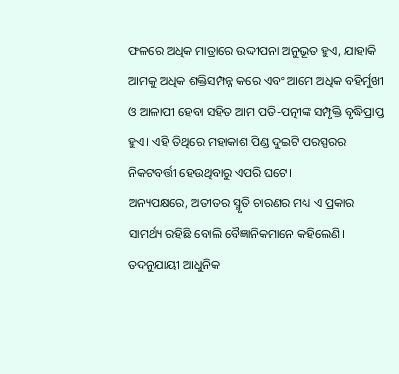ଫଳରେ ଅଧିକ ମାତ୍ରାରେ ଉଦ୍ଦୀପନା ଅନୁଭୂତ ହୁଏ, ଯାହାକି ଆମକୁ ଅଧିକ ଶକ୍ତିସମ୍ପନ୍ନ କରେ ଏବଂ ଆମେ ଅଧିକ ବହିର୍ମୁଖୀ ଓ ଆଳାପୀ ହେବା ସହିତ ଆମ ପତି-ପତ୍ନୀଙ୍କ ସମ୍ପୃକ୍ତି ବୃଦ୍ଧିପ୍ରାପ୍ତ ହୁଏ। ଏହି ତିଥିରେ ମହାକାଶ ପିଣ୍ଡ ଦୁଇଟି ପରସ୍ପରର ନିକଟବର୍ତ୍ତୀ ହେଉଥିବାରୁ ଏପରି ଘଟେ।
ଅନ୍ୟପକ୍ଷରେ, ଅତୀତର ସ୍ମୃତି ଚାରଣର ମଧ୍ୟ ଏ ପ୍ରକାର ସାମର୍ଥ୍ୟ ରହିଛି ବୋଲି ବୈଜ୍ଞାନିକମାନେ କହିଲେଣି। ତଦନୁଯାୟୀ ଆଧୁନିକ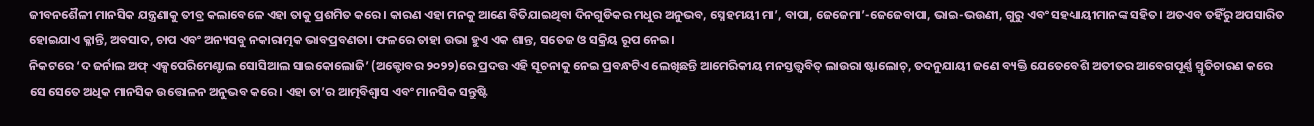ଜୀବନଶୈଳୀ ମାନସିକ ଯନ୍ତ୍ରଣାକୁ ତୀବ୍ର କଲାବେଳେ ଏହା ତାକୁ ପ୍ରଶମିତ କରେ। କାରଣ ଏହା ମନକୁ ଆଣେ ବିତିଯାଇଥିବା ଦିନଗୁଡିକର ମଧୁର ଅନୁଭବ, ସ୍ନେହମୟୀ ମା’, ବାପା, ଜେଜେମା’-ଜେଜେବାପା, ଭାଇ-ଭଉଣୀ, ଗୁରୁ ଏବଂ ସହଧ୍ୟାୟୀମାନଙ୍କ ସହିତ। ଅତଏବ ତହିଁରୁ ଅପସାରିତ ହୋଇଯାଏ କ୍ଳାନ୍ତି, ଅବସାଦ, ଚାପ ଏବଂ ଅନ୍ୟସବୁ ନକାରାତ୍ମକ ଭାବପ୍ରବଣତା। ଫଳରେ ତାହା ଉଭା ହୁଏ ଏକ ଶାନ୍ତ, ସତେଜ ଓ ସକ୍ରିୟ ରୂପ ନେଇ।
ନିକଟରେ ‘ଦ ଜର୍ନାଲ ଅଫ୍‌ ଏକ୍ସପେରିମେଣ୍ଟାଲ ସୋସିଆଲ ସାଇକୋଲୋଜି’ (ଅକ୍ଟୋବର ୨୦୨୨)ରେ ପ୍ରଦତ୍ତ ଏହି ସୂଚନାକୁ ନେଇ ପ୍ରବନ୍ଧଟିଏ ଲେଖିଛନ୍ତି ଆମେରିକୀୟ ମନସ୍ତତ୍ତ୍ୱବିତ୍‌ ଲାଉରା ଷ୍ଟାଲୋଚ୍‌, ତଦନୁଯାୟୀ ଜଣେ ବ୍ୟକ୍ତି ଯେତେବେଶି ଅତୀତର ଆବେଗପୂର୍ଣ୍ଣ ସ୍ମୃତିଚାରଣ କରେ ସେ ସେତେ ଅଧିକ ମାନସିକ ଉତ୍ତୋଳନ ଅନୁଭବ କରେ। ଏହା ତା’ର ଆତ୍ମବିଶ୍ୱାସ ଏବଂ ମାନସିକ ସନ୍ତୁଷ୍ଟି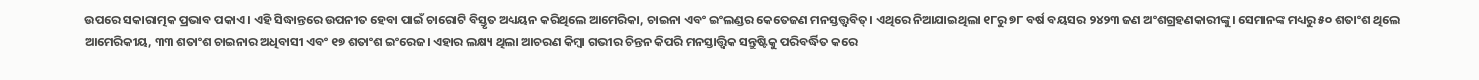ଉପରେ ସକାରାତ୍ମକ ପ୍ରଭାବ ପକାଏ। ଏହି ସିଦ୍ଧାନ୍ତରେ ଉପନୀତ ହେବା ପାଇଁ ଚାରୋଟି ବିସ୍ତୃତ ଅଧ୍ୟୟନ କରିଥିଲେ ଆମେରିକା, ଚାଇନା ଏବଂ ଇଂଲଣ୍ଡର କେତେଜଣ ମନସ୍ତତ୍ତ୍ୱବିତ୍‌। ଏଥିରେ ନିଆଯାଇଥିଲା ୧୮ରୁ ୭୮ ବର୍ଷ ବୟସର ୨୪୨୩ ଜଣ ଅଂଶଗ୍ରହଣକାରୀଙ୍କୁ। ସେମାନଙ୍କ ମଧ୍ୟରୁ ୫୦ ଶତାଂଶ ଥିଲେ ଆମେରିକୀୟ, ୩୩ ଶତାଂଶ ଚାଇନାର ଅଧିବାସୀ ଏବଂ ୧୭ ଶତାଂଶ ଇଂରେଜ। ଏହାର ଲକ୍ଷ୍ୟ ଥିଲା ଆଚରଣ କିମ୍ବା ଗଭୀର ଚିନ୍ତନ କିପରି ମନସ୍ତାତ୍ତ୍ୱିକ ସନ୍ତୁଷ୍ଟିକୁ ପରିବର୍ଦ୍ଧିତ କରେ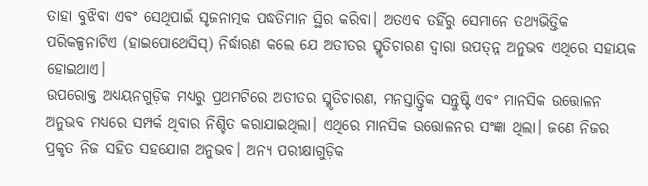ତାହା ବୁଝିବା ଏବଂ ସେଥିପାଇଁ ସୃଜନାତ୍ମକ ପଦ୍ଧତିମାନ ସ୍ଥିର କରିବା। ଅତଏବ ତହିଁରୁ ସେମାନେ ତଥ୍ୟଭିତ୍ତିକ ପରିକଳ୍ପନାଟିଏ (ହାଇପୋଥେସିସ୍‌) ନିର୍ଦ୍ଧାରଣ କଲେ ଯେ ଅତୀତର ସ୍ମୃତିଚାରଣ ଦ୍ୱାରା ଉପତ୍ନ୍ନ ଅନୁଭବ ଏଥିରେ ସହାୟକ ହୋଇଥାଏ।
ଉପରୋକ୍ତ ଅଧ୍ୟୟନଗୁଡ଼ିକ ମଧ୍ୟରୁ ପ୍ରଥମଟିରେ ଅତୀତର ସ୍ମୃତିଚାରଣ, ମନସ୍ତାତ୍ତ୍ୱିକ ସନ୍ତୁଷ୍ଟି ଏବଂ ମାନସିକ ଉତ୍ତୋଳନ ଅନୁଭବ ମଧ୍ୟରେ ସମ୍ପର୍କ ଥିବାର ନିଶ୍ଚିତ କରାଯାଇଥିଲା। ଏଥିରେ ମାନସିକ ଉତ୍ତୋଳନର ସଂଜ୍ଞା ଥିଲା। ଜଣେ ନିଜର ପ୍ରକୃତ ନିଜ ସହିତ ସହଯୋଗ ଅନୁଭବ। ଅନ୍ୟ ପରୀକ୍ଷାଗୁଡ଼ିକ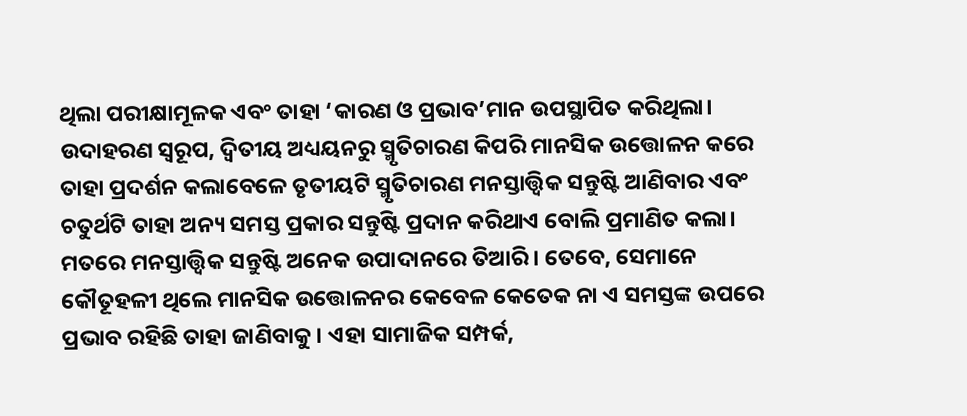ଥିଲା ପରୀକ୍ଷାମୂଳକ ଏବଂ ତାହା ‘କାରଣ ଓ ପ୍ରଭାବ’ମାନ ଉପସ୍ଥାପିତ କରିଥିଲା। ଉଦାହରଣ ସ୍ବରୂପ, ଦ୍ୱିତୀୟ ଅଧ୍ୟୟନରୁ ସ୍ମୃତିଚାରଣ କିପରି ମାନସିକ ଉତ୍ତୋଳନ କରେ ତାହା ପ୍ରଦର୍ଶନ କଲାବେଳେ ତୃତୀୟଟି ସ୍ମୃତିଚାରଣ ମନସ୍ତାତ୍ତ୍ୱିକ ସନ୍ତୁଷ୍ଟି ଆଣିବାର ଏବଂ ଚତୁର୍ଥଟି ତାହା ଅନ୍ୟ ସମସ୍ତ ପ୍ରକାର ସନ୍ତୁଷ୍ଟି ପ୍ରଦାନ କରିଥାଏ ବୋଲି ପ୍ରମାଣିତ କଲା।
ମତରେ ମନସ୍ତାତ୍ତ୍ୱିକ ସନ୍ତୁଷ୍ଟି ଅନେକ ଉପାଦାନରେ ତିଆରି। ତେବେ, ସେମାନେ କୌତୂହଳୀ ଥିଲେ ମାନସିକ ଉତ୍ତୋଳନର କେବେଳ କେତେକ ନା ଏ ସମସ୍ତଙ୍କ ଉପରେ ପ୍ରଭାବ ରହିଛି ତାହା ଜାଣିବାକୁ। ଏହା ସାମାଜିକ ସମ୍ପର୍କ,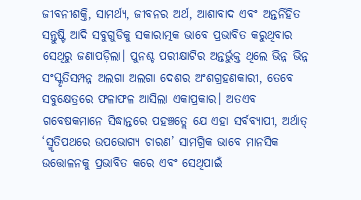ଜୀବନୀଶକ୍ତି, ସାମର୍ଥ୍ୟ, ଜୀବନର ଅର୍ଥ, ଆଶାବାଦ ଏବଂ ଅନ୍ତର୍ନିହିତ ସନ୍ତୁଷ୍ଟି ଆଦି ସବୁଗୁଡିକୁ ସକାରାତ୍ମକ ଭାବେ ପ୍ରଭାବିତ କରୁଥିବାର ସେଥିରୁ ଜଣାପଡ଼ିଲା। ପୁନଶ୍ଚ ପରୀକ୍ଷାଟିର ଅନ୍ତର୍ଭୁକ୍ତ ଥିଲେ ଭିନ୍ନ ଭିନ୍ନ ସଂସ୍କୃତିସମ୍ପନ୍ନ ଅଲଗା ଅଲଗା ଦେଶର ଅଂଶଗ୍ରହଣକାରୀ, ତେବେ ସବୁକ୍ଷେତ୍ରରେ ଫଳାଫଳ ଆସିଲା ଏକାପ୍ରକାର। ଅତଏବ ଗବେଷକମାନେ ସିଦ୍ଧାନ୍ତରେ ପହଞ୍ଚତ୍ଲେ ଯେ ଏହା ସର୍ବବ୍ୟାପୀ, ଅର୍ଥାତ୍‌ ‘ସ୍ମୃତିପଥରେ ଉପଭୋଗ୍ୟ ଚାରଣ’ ସାମଗ୍ରିକ ଭାବେ ମାନସିକ ଉତ୍ତୋଳନକୁ ପ୍ରଭାବିତ କରେ ଏବଂ ସେଥିପାଇଁ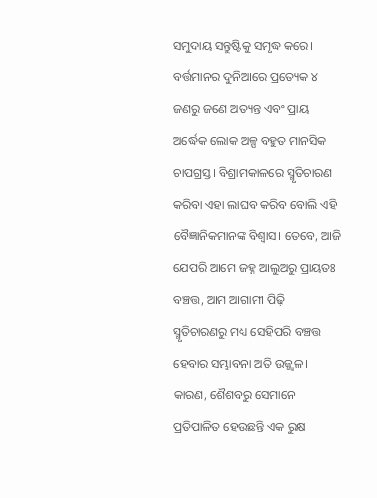ସମୁଦାୟ ସନ୍ତୁଷ୍ଟିକୁ ସମୃଦ୍ଧ କରେ।
ବର୍ତ୍ତମାନର ଦୁନିଆରେ ପ୍ରତ୍ୟେକ ୪ ଜଣରୁ ଜଣେ ଅତ୍ୟନ୍ତ ଏବଂ ପ୍ରାୟ ଅର୍ଦ୍ଧେକ ଲୋକ ଅଳ୍ପ ବହୁତ ମାନସିକ ଚାପଗ୍ରସ୍ତ। ବିଶ୍ରାମକାଳରେ ସ୍ମୃତିଚାରଣ କରିବା ଏହା ଲାଘବ କରିବ ବୋଲି ଏହି ବୈଜ୍ଞାନିକମାନଙ୍କ ବିଶ୍ୱାସ। ତେବେ, ଆଜି ଯେପରି ଆମେ ଜହ୍ନ ଆଲୁଅରୁ ପ୍ରାୟତଃ ବଞ୍ଚତ୍ତ, ଆମ ଆଗାମୀ ପିଢ଼ି ସ୍ମୃତିଚାରଣରୁ ମଧ୍ୟ ସେହିପରି ବଞ୍ଚତ୍ତ ହେବାର ସମ୍ଭାବନା ଅତି ଉଜ୍ଜ୍ୱଳ। କାରଣ, ଶୈଶବରୁ ସେମାନେ ପ୍ରତିପାଳିତ ହେଉଛନ୍ତି ଏକ ରୁକ୍ଷ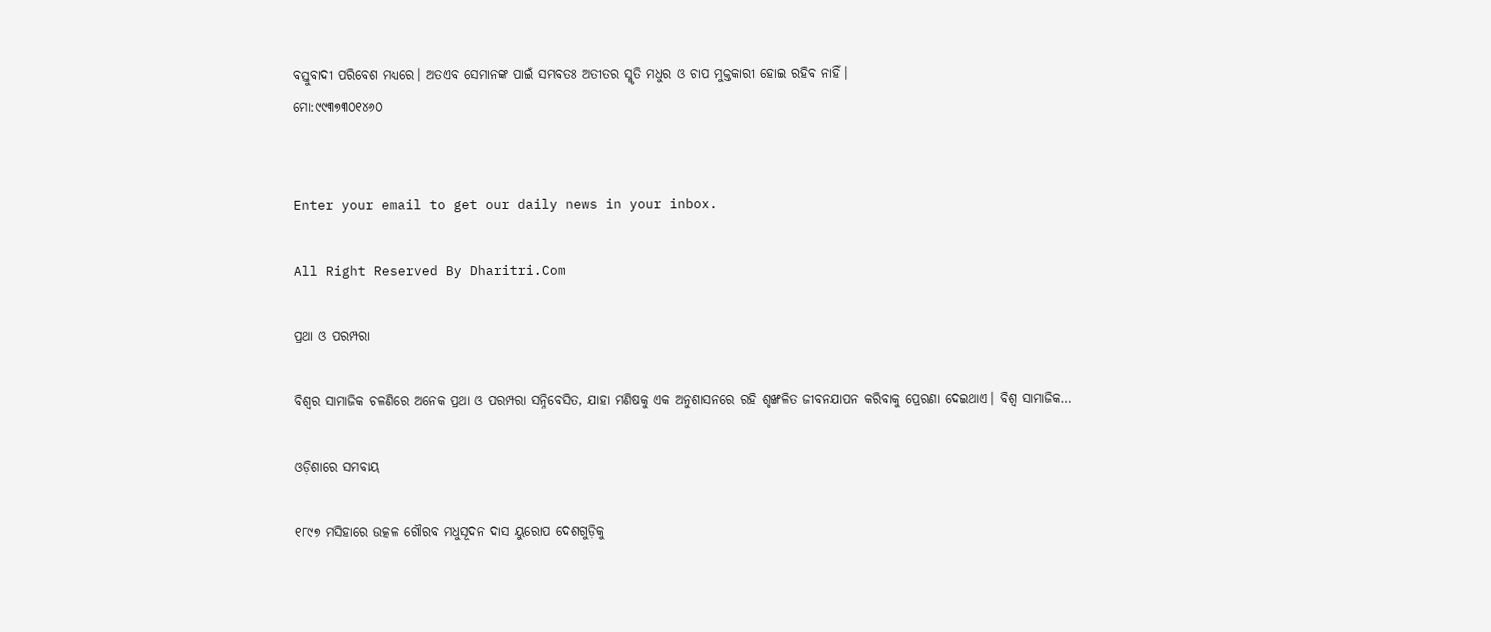ବସ୍ତୁବାଦୀ ପରିବେଶ ମଧ୍ୟରେ। ଅତଏବ ସେମାନଙ୍କ ପାଇଁ ସମ୍ଭବତଃ ଅତୀତର ସ୍ମୃତି ମଧୁର ଓ ଚାପ ମୁକ୍ତକାରୀ ହୋଇ ରହିବ ନାହିଁ।
ମୋ:୯୯୩୭୩୦୧୪୬୦


Enter your email to get our daily news in your inbox.

All Right Reserved By Dharitri.Com

ପ୍ରଥା ଓ ପରମ୍ପରା

ବିଶ୍ୱର ସାମାଜିକ ଚଳଣିରେ ଅନେକ ପ୍ରଥା ଓ ପରମ୍ପରା ସନ୍ନିବେସିତ, ଯାହା ମଣିଷକୁ ଏକ ଅନୁଶାସନରେ ରହି ଶୃଙ୍ଖଳିତ ଜୀବନଯାପନ କରିବାକୁ ପ୍ରେରଣା ଦେଇଥାଏ। ବିଶ୍ୱ ସାମାଜିକ…

ଓଡ଼ିଶାରେ ସମବାୟ

୧୮୯୭ ମସିହାରେ ଉତ୍କଳ ଗୌରବ ମଧୁସୂଦନ ଦାସ ୟୁରୋପ ଦେଶଗୁଡ଼ିକୁ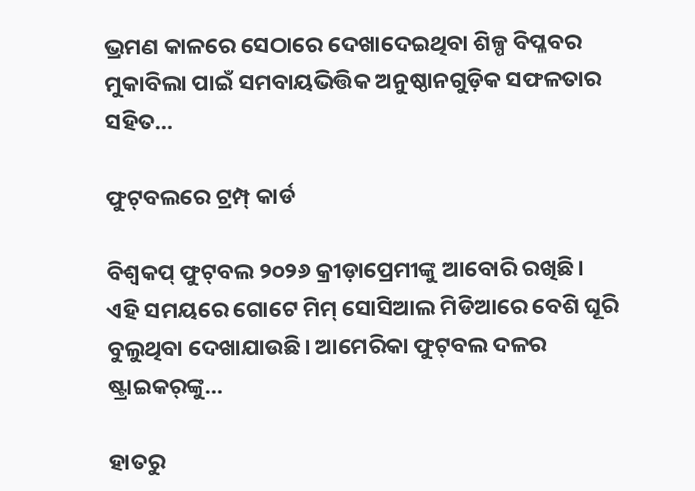ଭ୍ରମଣ କାଳରେ ସେଠାରେ ଦେଖାଦେଇଥିବା ଶିଳ୍ପ ବିପ୍ଳବର ମୁକାବିଲା ପାଇଁ ସମବାୟଭିତ୍ତିକ ଅନୁଷ୍ଠାନଗୁଡ଼ିକ ସଫଳତାର ସହିତ…

ଫୁଟ୍‌ବଲରେ ଟ୍ରମ୍ପ୍‌ କାର୍ଡ

ବିଶ୍ୱକପ୍‌ ଫୁଟ୍‌ବଲ ୨୦୨୬ କ୍ରୀଡ଼ାପ୍ରେମୀଙ୍କୁ ଆବୋରି ରଖିଛି। ଏହି ସମୟରେ ଗୋଟେ ମିମ୍‌ ସୋସିଆଲ ମିଡିଆରେ ବେଶି ଘୂରି ବୁଲୁଥିବା ଦେଖାଯାଉଛି। ଆମେରିକା ଫୁଟ୍‌ବଲ ଦଳର ଷ୍ଟ୍ରାଇକର୍‌ଙ୍କୁ…

ହାତରୁ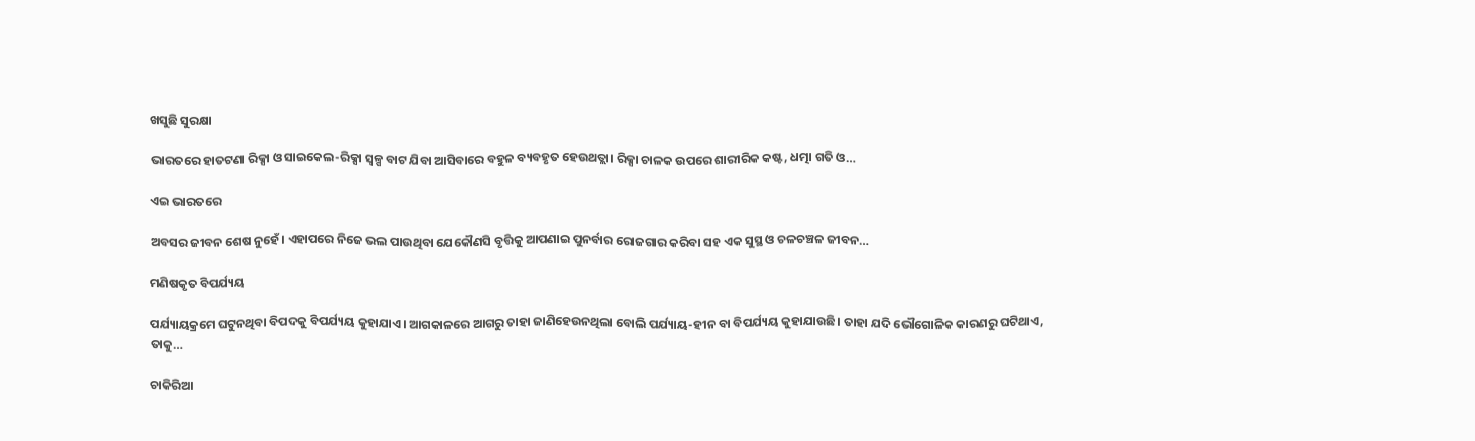ଖସୁଛି ସୁରକ୍ଷା

ଭାରତରେ ହାତଟଣା ରିକ୍ସା ଓ ସାଇକେଲ-ରିକ୍ସା ସ୍ବଳ୍ପ ବାଟ ଯିବା ଆସିବାରେ ବହୁଳ ବ୍ୟବହୃତ ହେଉଥତ୍ଲା। ରିକ୍ସା ଚାଳକ ଉପରେ ଶାରୀରିକ କଷ୍ଟ, ଧତ୍ମା ଗତି ଓ…

ଏଇ ଭାରତରେ

ଅବସର ଜୀବନ ଶେଷ ନୁହେଁ। ଏହାପରେ ନିଜେ ଭଲ ପାଉଥିବା ଯେକୌଣସି ବୃତ୍ତିକୁ ଆପଣାଇ ପୁନର୍ବାର ରୋଜଗାର କରିବା ସହ ଏକ ସୁସ୍ଥ ଓ ଚଳଚଞ୍ଚଳ ଜୀବନ…

ମଣିଷକୃତ ବିପର୍ଯ୍ୟୟ

ପର୍ଯ୍ୟାୟକ୍ରମେ ଘଟୁନଥିବା ବିପଦକୁ ବିପର୍ଯ୍ୟୟ କୁହାଯାଏ। ଆଗକାଳରେ ଆଗରୁ ତାହା ଜାଣିହେଉନଥିଲା ବୋଲି ପର୍ଯ୍ୟାୟ-ହୀନ ବା ବିପର୍ଯ୍ୟୟ କୁହାଯାଉଛି। ତାହା ଯଦି ଭୌଗୋଳିକ କାରଣରୁ ଘଟିଥାଏ, ତାକୁ…

ଚାକିରିଆ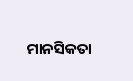ମାନସିକତା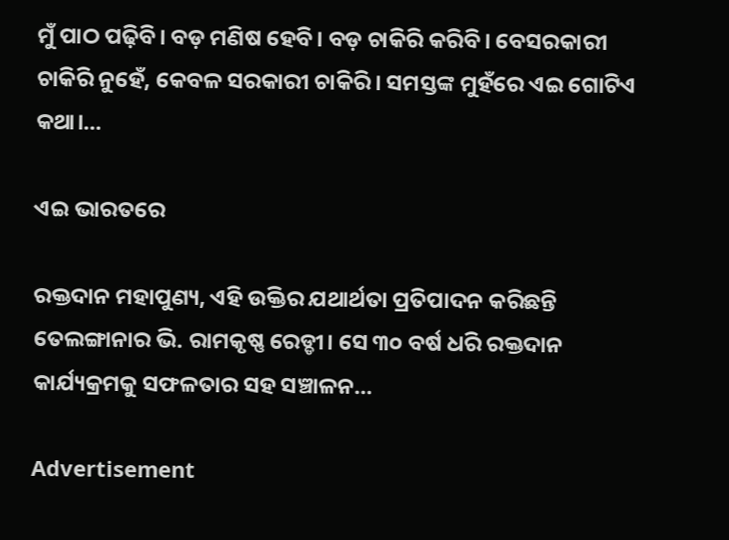ମୁଁ ପାଠ ପଢ଼ିବି। ବଡ଼ ମଣିଷ ହେବି। ବଡ଼ ଚାକିରି କରିବି। ବେସରକାରୀ ଚାକିରି ନୁହେଁ, କେବଳ ସରକାରୀ ଚାକିରି। ସମସ୍ତଙ୍କ ମୁହଁରେ ଏଇ ଗୋଟିଏ କଥା।…

ଏଇ ଭାରତରେ

ରକ୍ତଦାନ ମହାପୁଣ୍ୟ, ଏହି ଉକ୍ତିର ଯଥାର୍ଥତା ପ୍ରତିପାଦନ କରିଛନ୍ତି ତେଲଙ୍ଗାନାର ଭି. ରାମକୃଷ୍ଣ ରେଡ୍ଡୀ। ସେ ୩୦ ବର୍ଷ ଧରି ରକ୍ତଦାନ କାର୍ଯ୍ୟକ୍ରମକୁ ସଫଳତାର ସହ ସଞ୍ଚାଳନ…

Advertisement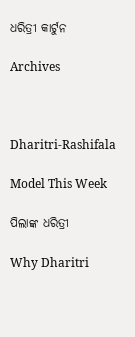ଧରିତ୍ରୀ କାର୍ଟୁନ

Archives



Dharitri-Rashifala

Model This Week

ପିଲାଙ୍କ ଧରିତ୍ରୀ

Why Dharitri